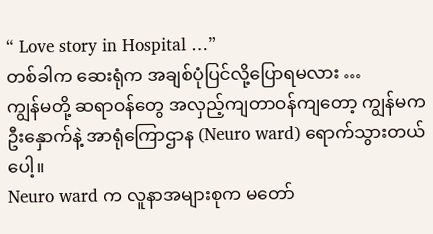“ Love story in Hospital …”
တစ်ခါက ဆေးရုံက အချစ်ပုံပြင်လို့ပြောရမလား …
ကျွန်မတို့ ဆရာဝန်တွေ အလှည့်ကျတာဝန်ကျတော့ ကျွန်မက ဦးနှောက်နဲ့ အာရုံကြောဌာန (Neuro ward) ရောက်သွားတယ်ပေါ့။
Neuro ward က လူနာအများစုက မတော်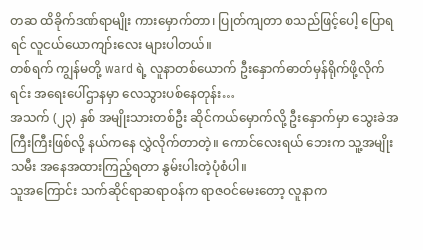တဆ ထိခိုက်ဒဏ်ရာမျိုး ကားမှောက်တာ၊ ပြုတ်ကျတာ စသည်ဖြင့်ပေါ့ ပြောရရင် လူငယ်ယောကျာ်းလေး များပါတယ်။
တစ်ရက် ကျွန်မတို့ ward ရဲ့ လူနာတစ်ယောက် ဦးနှောက်ဓာတ်မှန်ရိုက်ဖို့လိုက်ရင်း အရေးပေါ်ဌာနမှာ လေသွားပစ်နေတုန်း…
အသက် (၂၃) နှစ် အမျိုးသားတစ်ဦး ဆိုင်ကယ်မှောက်လို့ ဦးနှောက်မှာ သွေးခဲအကြီးကြီးဖြစ်လို့ နယ်ကနေ လွှဲလိုက်တာတဲ့။ ကောင်လေးရယ် ဘေးက သူ့အမျိုးသမီး အနေအထားကြည့်ရတာ နွမ်းပါးတဲ့ပုံစံပါ။
သူအကြောင်း သက်ဆိုင်ရာဆရာဝန်က ရာဇဝင်မေးတော့ လူနာက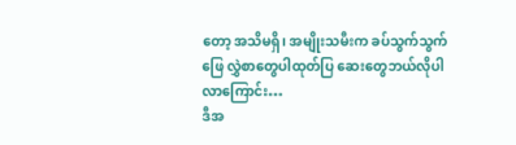တော့ အသိမရှိ၊ အမျိုးသမီးက ခပ်သွက်သွက်ဖြေ လွှဲစာတွေပါထုတ်ပြ ဆေးတွေဘယ်လိုပါလာကြောင်း…
ဒီအ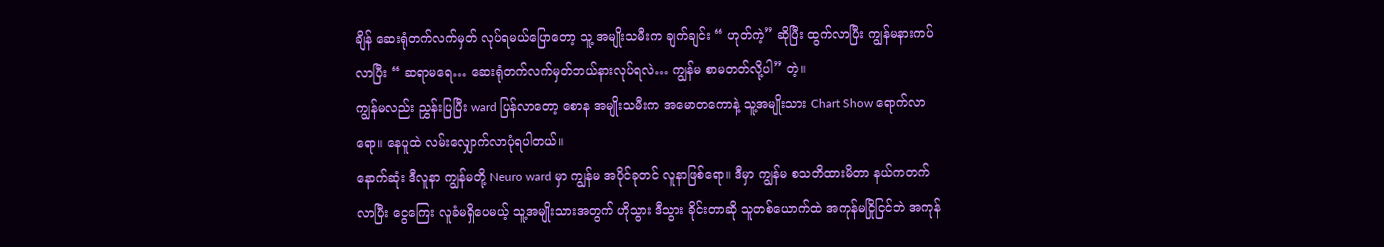ချိန် ဆေးရုံတက်လက်မှတ် လုပ်ရမယ်ပြောတော့ သူ့ အမျိုးသမီးက ချက်ချင်း “ ဟုတ်ကဲ့” ဆိုပြီး ထွက်လာပြီး ကျွန်မနားကပ်လာပြီး “ ဆရာမရေ… ဆေးရုံတက်လက်မှတ်ဘယ်နားလုပ်ရလဲ… ကျွန်မ စာမတတ်လို့ပါ” တဲ့။
ကျွန်မလည်း ညွှန်းပြပြီး ward ပြန်လာတော့ စောန အမျိုးသမီးက အမောတကောနဲ့ သူ့အမျိုးသား Chart Show ရောက်လာရော။ နေပူထဲ လမ်းလျှောက်လာပုံရပါတယ်။
နောက်ဆုံး ဒီလူနာ ကျွန်မတို့ Neuro ward မှာ ကျွန်မ အပိုင်ခုတင် လူနာဖြစ်ရော။ ဒီမှာ ကျွန်မ စသတိထားမိတာ နယ်ကတက်လာပြီး ငွေကြေး လူခံမရှိပေမယ့် သူ့အမျိုးသားအတွက် ဟိုသွား ဒီသွား ခိုင်းတာဆို သူတစ်ယောက်ထဲ အကုန်မငြိုငြင်ဘဲ အကုန်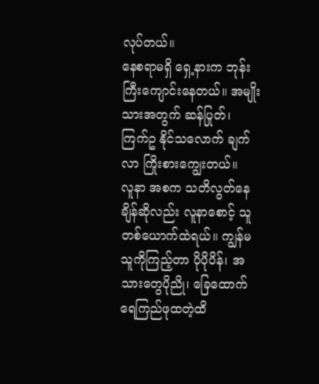လုပ်တယ်။
နေစရာမရှိ ရှေ့နားက ဘုန်းကြီးကျောင်းနေတယ်။ အမျိုးသားအတွက် ဆန်ပြုတ်၊ ကြက်ဥ နိုင်သလောက် ချက်လာ ကြိုးစားကျွေးတယ်။
လူနာ အစက သတိလွတ်နေချိန်ဆိုလည်း လူနာစောင့် သူတစ်ယောက်ထဲရယ်။ ကျွန်မ သူကိုကြည့်တာ ပိုပိုပိန်၊ အသားတွေပိုညို၊ ခြေထောက် ရေကြည်ဖုထတဲ့ထိ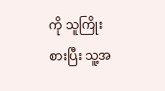ကို သူကြိုးစားပြီး သူ့အ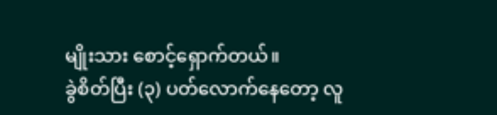မျိုးသား စောင့်ရှောက်တယ်။
ခွဲစိတ်ပြီး (၃) ပတ်လောက်နေတော့ လူ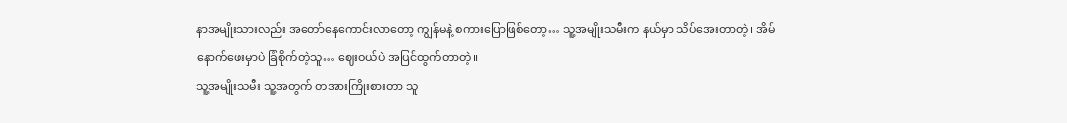နာအမျိုးသားလည်း အတော်နေကောင်းလာတော့ ကျွန်မနဲ့ စကားပြောဖြစ်တော့… သူ့အမျိုးသမီးက နယ်မှာ သိပ်အေးတာတဲ့၊ အိမ်နောက်ဖေးမှာပဲ ခြံစိုက်တဲ့သူ… ဈေးဝယ်ပဲ အပြင်ထွက်တာတဲ့။
သူ့အမျိုးသမီး သူ့အတွက် တအားကြိုးစားတာ သူ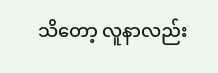သိတော့ လူနာလည်း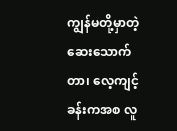ကျွန်မတို့မှာတဲ့ ဆေးသောက်တာ၊ လေ့ကျင့်ခန်းကအစ လူ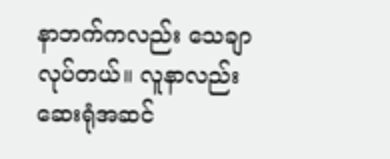နာဘက်ကလည်း သေချာလုပ်တယ်။ လူနာလည်း ဆေးရုံအဆင်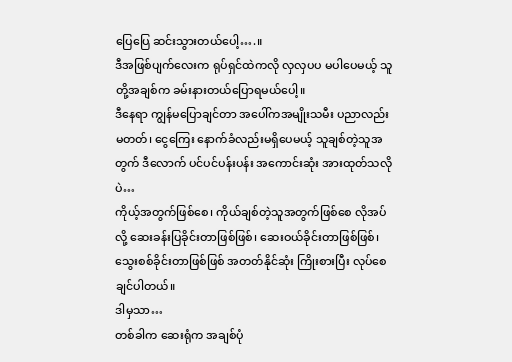ပြေပြေ ဆင်းသွားတယ်ပေါ့….။
ဒီအဖြစ်ပျက်လေးက ရုပ်ရှင်ထဲကလို လှလှပပ မပါပေမယ့် သူတို့အချစ်က ခမ်းနားတယ်ပြောရမယ်ပေါ့။
ဒီနေရာ ကျွန်မပြောချင်တာ အပေါ်ကအမျိုးသမီး ပညာလည်းမတတ်၊ ငွေကြေး နောက်ခံလည်းမရှိပေမယ့် သူချစ်တဲ့သူအတွက် ဒီလောက် ပင်ပင်ပန်းပန်း အကောင်းဆုံး အားထုတ်သလိုပဲ…
ကိုယ့်အတွက်ဖြစ်စေ၊ ကိုယ်ချစ်တဲ့သူအတွက်ဖြစ်စေ လိုအပ်လို့ ဆေးခန်းပြခိုင်းတာဖြစ်ဖြစ်၊ ဆေးဝယ်ခိုင်းတာဖြစ်ဖြစ်၊ သွေးစစ်ခိုင်းတာဖြစ်ဖြစ် အတတ်နိုင်ဆုံး ကြိုးစားပြီး လုပ်စေချင်ပါတယ်။
ဒါမှသာ…
တစ်ခါက ဆေးရုံက အချစ်ပုံ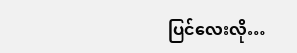ပြင်လေးလို…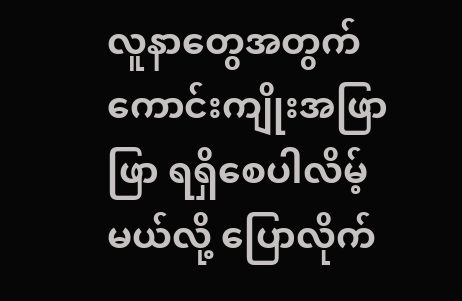လူနာတွေအတွက် ကောင်းကျိုးအဖြာဖြာ ရရှိစေပါလိမ့်မယ်လို့ ပြောလိုက်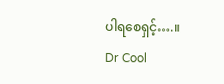ပါရစေရှင့်….။
Dr Cool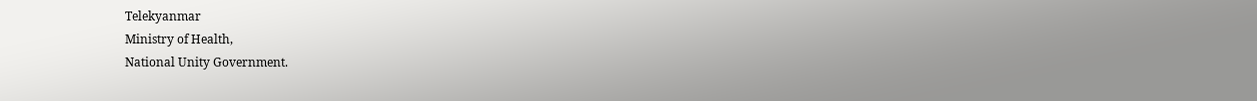Telekyanmar
Ministry of Health,
National Unity Government.